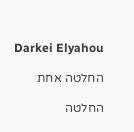Darkei Elyahou

החלטה אחת

החלטה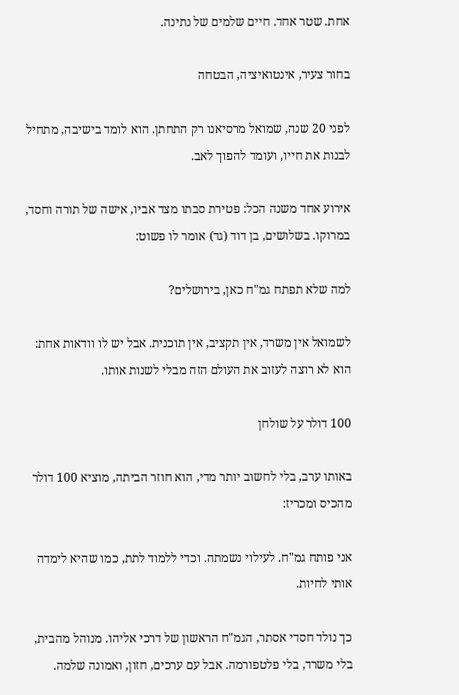אחת. שטר אחד. חיים שלמים של נתינה.

בחור צעיר, אינטואיציה, הבטחה

לפני 20 שנה, שמואל מרסיאנו רק התחתן. הוא לומד בישיבה, מתחיל לבנות את חייו, ועומד להפוך לאב.

אירוע אחד משנה הכל: פטירת סבתו מצד אביו, אישה של תורה וחסד, במרוקו. בשלושים, בן דוד (גד) אומר לו פשוט:

למה שלא תפתח גמ"ח כאן, בירושלים?

לשמואל אין משרד, אין תקציב, אין תוכנית. אבל יש לו וודאות אחת: הוא לא רוצה לעזוב את העולם הזה מבלי לשנות אותו.

100 דולר על שולחן

באותו ערב, בלי לחשוב יותר מדי, הוא חוזר הביתה, מוציא 100 דולר מהכיס ומכריז:

אני פותח גמ"ח. לעילוי נשמתה. וכדי ללמוד לתת, כמו שהיא לימדה אותי לחיות.

כך נולד חסדי אסתר, הגמ"ח הראשון של דרכי אליהו. מנוהל מהבית, בלי משרד, בלי פלטפורמה. אבל עם ערכים, חזון, ואמונה שלמה.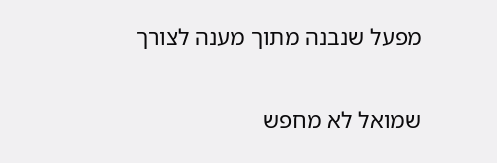מפעל שנבנה מתוך מענה לצורך

שמואל לא מחפש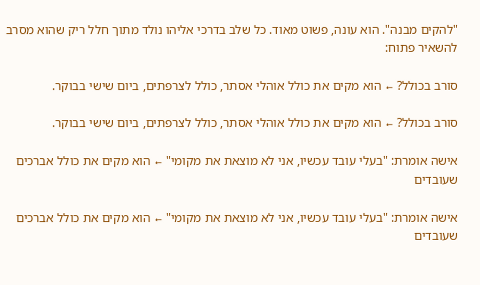"להקים מבנה". הוא עונה, פשוט מאוד. כל שלב בדרכי אליהו נולד מתוך חלל ריק שהוא מסרב להשאיר פתוח:

סורב בכולל? ← הוא מקים את כולל אוהלי אסתר, כולל לצרפתים, ביום שישי בבוקר.

סורב בכולל? ← הוא מקים את כולל אוהלי אסתר, כולל לצרפתים, ביום שישי בבוקר.

אישה אומרת: "בעלי עובד עכשיו, אני לא מוצאת את מקומי" ← הוא מקים את כולל אברכים שעובדים

אישה אומרת: "בעלי עובד עכשיו, אני לא מוצאת את מקומי" ← הוא מקים את כולל אברכים שעובדים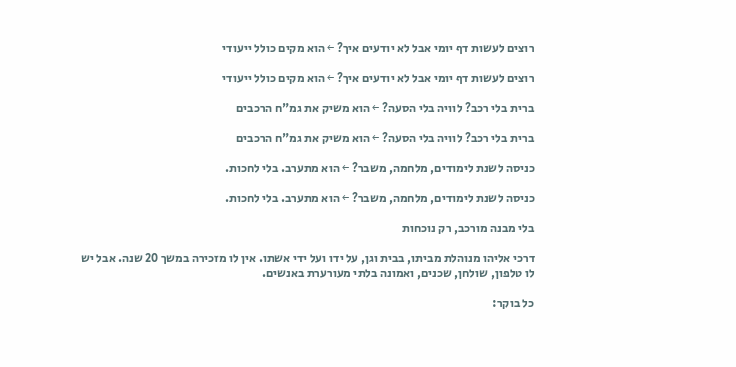רוצים לעשות דף יומי אבל לא יודעים איך? ← הוא מקים כולל ייעודי

רוצים לעשות דף יומי אבל לא יודעים איך? ← הוא מקים כולל ייעודי

ברית בלי רכב? לוויה בלי הסעה? ← הוא משיק את גמ"ח הרכבים

ברית בלי רכב? לוויה בלי הסעה? ← הוא משיק את גמ"ח הרכבים

כניסה לשנת לימודים, מלחמה, משבר? ← הוא מתערב. בלי לחכות.

כניסה לשנת לימודים, מלחמה, משבר? ← הוא מתערב. בלי לחכות.

בלי מבנה מורכב, רק נוכחות

דרכי אליהו מנוהלת מביתו, בבית וגן, על ידו ועל ידי אשתו. אין לו מזכירה במשך 20 שנה. אבל יש לו טלפון, שולחן, שכנים, ואמונה בלתי מעורערת באנשים.

כל בוקר: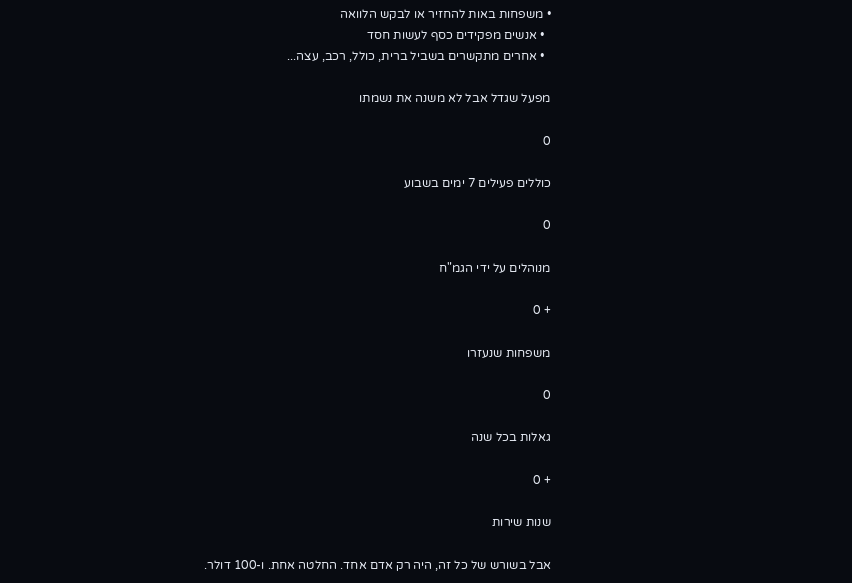• משפחות באות להחזיר או לבקש הלוואה
  • אנשים מפקידים כסף לעשות חסד
  • אחרים מתקשרים בשביל ברית, כולל, רכב, עצה...

מפעל שגדל אבל לא משנה את נשמתו

0

כוללים פעילים 7 ימים בשבוע

0

מנוהלים על ידי הגמ"ח

+ 0

משפחות שנעזרו

0

גאלות בכל שנה

+ 0

שנות שירות

אבל בשורש של כל זה, היה רק אדם אחד. החלטה אחת. ו-100 דולר.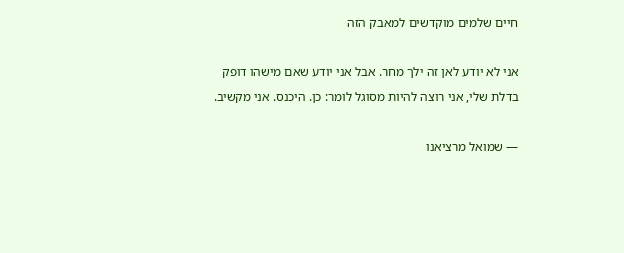חיים שלמים מוקדשים למאבק הזה

אני לא יודע לאן זה ילך מחר. אבל אני יודע שאם מישהו דופק בדלת שלי, אני רוצה להיות מסוגל לומר: כן. היכנס. אני מקשיב.

— שמואל מרציאנו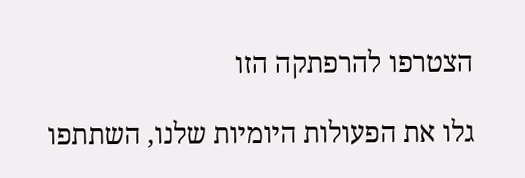הצטרפו להרפתקה הזו

גלו את הפעולות היומיות שלנו, השתתפו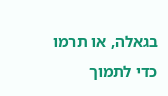בגאלה, או תרמו כדי לתמוך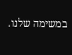במשימה שלנו.